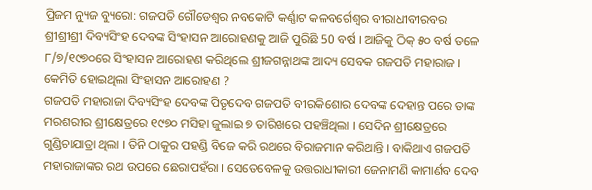ପ୍ରିଜମ ନ୍ୟୁଜ ବ୍ୟୁରୋ: ଗଜପତି ଗୌଡେଶ୍ୱର ନବକୋଟି କର୍ଣ୍ଣାଟ କଳବର୍ଗେଶ୍ୱର ବୀରାଧୀବୀରବର ଶ୍ରୀଶ୍ରୀଶ୍ରୀ ଦିବ୍ୟସିଂହ ଦେବଙ୍କ ସିଂହାସନ ଆରୋହଣକୁ ଆଜି ପୁରିଛି 50 ବର୍ଷ । ଆଜିକୁ ଠିକ୍ ୫୦ ବର୍ଷ ତଳେ ୮/୭/୧୯୭୦ରେ ସିଂହାସନ ଆରୋହଣ କରିଥିଲେ ଶ୍ରୀଜଗନ୍ନାଥଙ୍କ ଆଦ୍ୟ ସେବକ ଗଜପତି ମହାରାଜ ।
କେମିତି ହୋଇଥିଲା ସିଂହାସନ ଆରୋହଣ ?
ଗଜପତି ମହାରାଜା ଦିବ୍ୟସିଂହ ଦେବଙ୍କ ପିତୃଦେବ ଗଜପତି ବୀରକିଶୋର ଦେବଙ୍କ ଦେହାନ୍ତ ପରେ ତାଙ୍କ ମରଶରୀର ଶ୍ରୀକ୍ଷେତ୍ରରେ ୧୯୭୦ ମସିହା ଜୁଲାଇ ୭ ତାରିଖରେ ପହଞ୍ଚିଥିଲା । ସେଦିନ ଶ୍ରୀକ୍ଷେତ୍ରରେ ଗୁଣ୍ଡିଚାଯାତ୍ରା ଥିଲା । ତିନି ଠାକୁର ପହଣ୍ଡି ବିଜେ କରି ରଥରେ ବିରାଜମାନ କରିଥାନ୍ତି । ବାକିଥାଏ ଗଜପତି ମହାରାଜାଙ୍କର ରଥ ଉପରେ ଛେରାପହଁରା । ସେତେବେଳକୁ ଉତ୍ତରାଧୀକାରୀ ଜେନାମଣି କାମାର୍ଣବ ଦେବ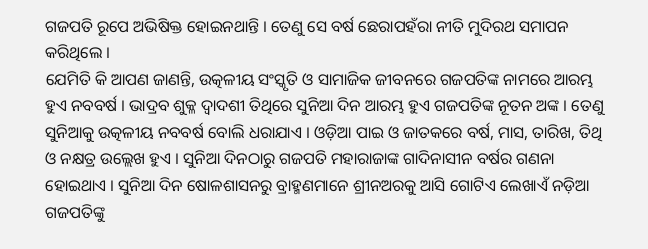ଗଜପତି ରୂପେ ଅଭିଷିକ୍ତ ହୋଇନଥାନ୍ତି । ତେଣୁ ସେ ବର୍ଷ ଛେରାପହଁରା ନୀତି ମୁଦିରଥ ସମାପନ କରିଥିଲେ ।
ଯେମିତି କି ଆପଣ ଜାଣନ୍ତି, ଉତ୍କଳୀୟ ସଂସ୍କୃତି ଓ ସାମାଜିକ ଜୀବନରେ ଗଜପତିଙ୍କ ନାମରେ ଆରମ୍ଭ ହୁଏ ନବବର୍ଷ । ଭାଦ୍ରବ ଶୁକ୍ଳ ଦ୍ୱାଦଶୀ ତିଥିରେ ସୁନିଆ ଦିନ ଆରମ୍ଭ ହୁଏ ଗଜପତିଙ୍କ ନୂତନ ଅଙ୍କ । ତେଣୁ ସୁନିଆକୁ ଉତ୍କଳୀୟ ନବବର୍ଷ ବୋଲି ଧରାଯାଏ । ଓଡ଼ିଆ ପାଇ ଓ ଜାତକରେ ବର୍ଷ, ମାସ, ତାରିଖ, ତିଥି ଓ ନକ୍ଷତ୍ର ଉଲ୍ଲେଖ ହୁଏ । ସୁନିଆ ଦିନଠାରୁ ଗଜପତି ମହାରାଜାଙ୍କ ଗାଦିନାସୀନ ବର୍ଷର ଗଣନା ହୋଇଥାଏ । ସୁନିଆ ଦିନ ଷୋଳଶାସନରୁ ବ୍ରାହ୍ମଣମାନେ ଶ୍ରୀନଅରକୁ ଆସି ଗୋଟିଏ ଲେଖାଏଁ ନଡ଼ିଆ ଗଜପତିଙ୍କୁ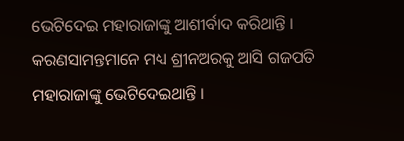ଭେଟିଦେଇ ମହାରାଜାଙ୍କୁ ଆଶୀର୍ବାଦ କରିଥାନ୍ତି । କରଣସାମନ୍ତମାନେ ମଧ୍ୟ ଶ୍ରୀନଅରକୁ ଆସି ଗଜପତି ମହାରାଜାଙ୍କୁ ଭେଟିଦେଇଥାନ୍ତି ।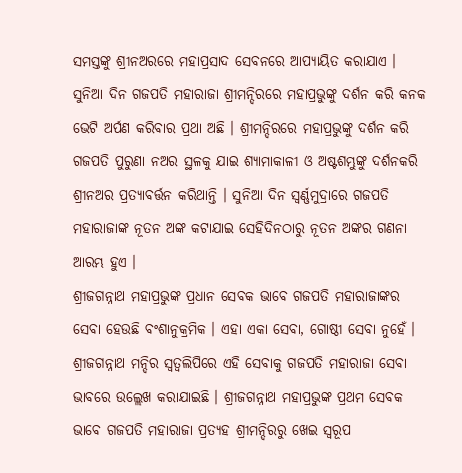ସମସ୍ତଙ୍କୁ ଶ୍ରୀନଅରରେ ମହାପ୍ରସାଦ ସେବନରେ ଆପ୍ୟାୟିତ କରାଯାଏ । ସୁନିଆ ଦିନ ଗଜପତି ମହାରାଜା ଶ୍ରୀମନ୍ଦିରରେ ମହାପ୍ରଭୁଙ୍କୁ ଦର୍ଶନ କରି କନକ ଭେଟି ଅର୍ପଣ କରିବାର ପ୍ରଥା ଅଛି । ଶ୍ରୀମନ୍ଦିରରେ ମହାପ୍ରଭୁଙ୍କୁ ଦର୍ଶନ କରି ଗଜପତି ପୁରୁଣା ନଅର ସ୍ଥଳକୁ ଯାଇ ଶ୍ୟାମାକାଳୀ ଓ ଅଷ୍ଟଶମ୍ଭୁଙ୍କୁ ଦର୍ଶନକରି ଶ୍ରୀନଅର ପ୍ରତ୍ୟାବର୍ତ୍ତନ କରିଥାନ୍ତି । ସୁନିଆ ଦିନ ସ୍ୱର୍ଣ୍ଣମୁଦ୍ରାରେ ଗଜପତି ମହାରାଜାଙ୍କ ନୂତନ ଅଙ୍କ କଟାଯାଇ ସେହିଦିନଠାରୁ ନୂତନ ଅଙ୍କର ଗଣନା ଆରମ୍ଭ ହୁଏ ।
ଶ୍ରୀଜଗନ୍ନାଥ ମହାପ୍ରଭୁଙ୍କ ପ୍ରଧାନ ସେବକ ଭାବେ ଗଜପତି ମହାରାଜାଙ୍କର ସେବା ହେଉଛି ବଂଶାନୁକ୍ରମିକ । ଏହା ଏକା ସେବା, ଗୋଷ୍ଠୀ ସେବା ନୁହେଁ । ଶ୍ରୀଜଗନ୍ନାଥ ମନ୍ଦିର ସ୍ୱତ୍ୱଲିପିରେ ଏହି ସେବାକୁ ଗଜପତି ମହାରାଜା ସେବା ଭାବରେ ଉଲ୍ଲେଖ କରାଯାଇଛି । ଶ୍ରୀଜଗନ୍ନାଥ ମହାପ୍ରଭୁଙ୍କ ପ୍ରଥମ ସେବକ ଭାବେ ଗଜପତି ମହାରାଜା ପ୍ରତ୍ୟହ ଶ୍ରୀମନ୍ଦିରରୁ ଖେଇ ସ୍ୱରୂପ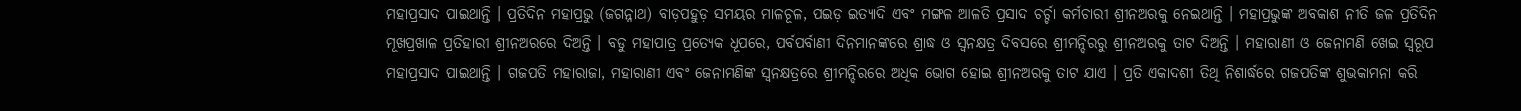ମହାପ୍ରସାଦ ପାଇଥାନ୍ତି । ପ୍ରତିଦିନ ମହାପ୍ରଭୁ (ଜଗନ୍ନାଥ) ବାଡ଼ପହୁଡ଼ ସମୟର ମାଳଚୂଳ, ପଇଡ଼ ଇତ୍ୟାଦି ଏବଂ ମଙ୍ଗଳ ଆଳତି ପ୍ରସାଦ ଚର୍ଚ୍ଚା କର୍ମଚାରୀ ଶ୍ରୀନଅରକୁ ନେଇଥାନ୍ତି । ମହାପ୍ରଭୁଙ୍କ ଅବକାଶ ନୀତି ଜଳ ପ୍ରତିଦିନ ମୂଖପ୍ରଖାଳ ପ୍ରତିହାରୀ ଶ୍ରୀନଅରରେ ଦିଅନ୍ତି । ବଡୁ ମହାପାତ୍ର ପ୍ରତ୍ୟେକ ଧୂପରେ, ପର୍ବପର୍ବାଣୀ ଦିନମାନଙ୍କରେ ଶ୍ରାଦ୍ଧ ଓ ସ୍ୱନକ୍ଷତ୍ର ଦିବସରେ ଶ୍ରୀମନ୍ଦିରରୁ ଶ୍ରୀନଅରକୁ ତାଟ ଦିଅନ୍ତି । ମହାରାଣୀ ଓ ଜେନାମଣି ଖେଇ ସ୍ୱରୂପ ମହାପ୍ରସାଦ ପାଇଥାନ୍ତି । ଗଜପତି ମହାରାଜା, ମହାରାଣୀ ଏବଂ ଜେନାମଣିଙ୍କ ସ୍ୱନକ୍ଷତ୍ରରେ ଶ୍ରୀମନ୍ଦିରରେ ଅଧିକ ଭୋଗ ହୋଇ ଶ୍ରୀନଅରକୁ ତାଟ ଯାଏ । ପ୍ରତି ଏକାଦଶୀ ତିଥି ନିଶାର୍ଦ୍ଧରେ ଗଜପତିଙ୍କ ଶୁଭକାମନା କରି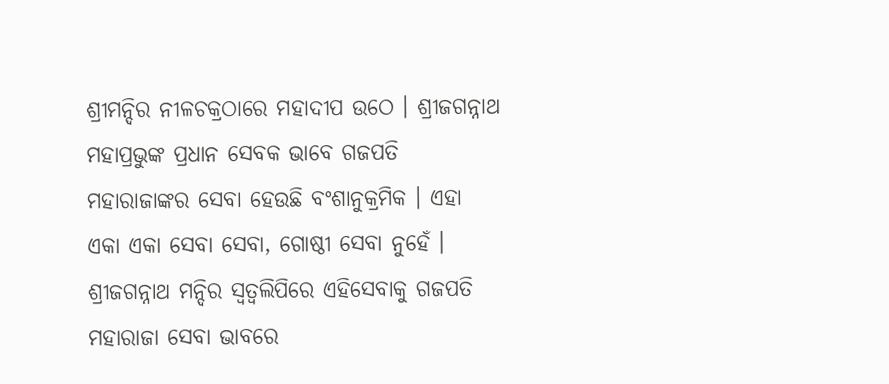ଶ୍ରୀମନ୍ଦିର ନୀଳଚକ୍ରଠାରେ ମହାଦୀପ ଉଠେ । ଶ୍ରୀଜଗନ୍ନାଥ ମହାପ୍ରଭୁଙ୍କ ପ୍ରଧାନ ସେବକ ଭାବେ ଗଜପତି ମହାରାଜାଙ୍କର ସେବା ହେଉଛି ବଂଶାନୁକ୍ରମିକ । ଏହା ଏକା ଏକା ସେବା ସେବା, ଗୋଷ୍ଠୀ ସେବା ନୁହେଁ । ଶ୍ରୀଜଗନ୍ନାଥ ମନ୍ଦିର ସ୍ୱତ୍ୱଲିପିରେ ଏହିସେବାକୁ ଗଜପତି ମହାରାଜା ସେବା ଭାବରେ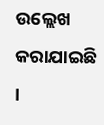ଉଲ୍ଲେଖ କରାଯାଇଛି ।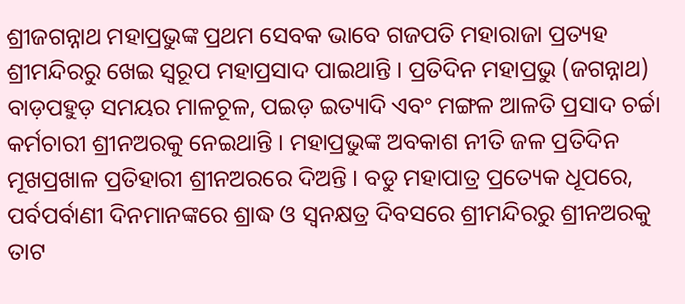ଶ୍ରୀଜଗନ୍ନାଥ ମହାପ୍ରଭୁଙ୍କ ପ୍ରଥମ ସେବକ ଭାବେ ଗଜପତି ମହାରାଜା ପ୍ରତ୍ୟହ ଶ୍ରୀମନ୍ଦିରରୁ ଖେଇ ସ୍ୱରୂପ ମହାପ୍ରସାଦ ପାଇଥାନ୍ତି । ପ୍ରତିଦିନ ମହାପ୍ରଭୁ (ଜଗନ୍ନାଥ) ବାଡ଼ପହୁଡ଼ ସମୟର ମାଳଚୂଳ, ପଇଡ଼ ଇତ୍ୟାଦି ଏବଂ ମଙ୍ଗଳ ଆଳତି ପ୍ରସାଦ ଚର୍ଚ୍ଚା କର୍ମଚାରୀ ଶ୍ରୀନଅରକୁ ନେଇଥାନ୍ତି । ମହାପ୍ରଭୁଙ୍କ ଅବକାଶ ନୀତି ଜଳ ପ୍ରତିଦିନ ମୂଖପ୍ରଖାଳ ପ୍ରତିହାରୀ ଶ୍ରୀନଅରରେ ଦିଅନ୍ତି । ବଡୁ ମହାପାତ୍ର ପ୍ରତ୍ୟେକ ଧୂପରେ, ପର୍ବପର୍ବାଣୀ ଦିନମାନଙ୍କରେ ଶ୍ରାଦ୍ଧ ଓ ସ୍ୱନକ୍ଷତ୍ର ଦିବସରେ ଶ୍ରୀମନ୍ଦିରରୁ ଶ୍ରୀନଅରକୁ ତାଟ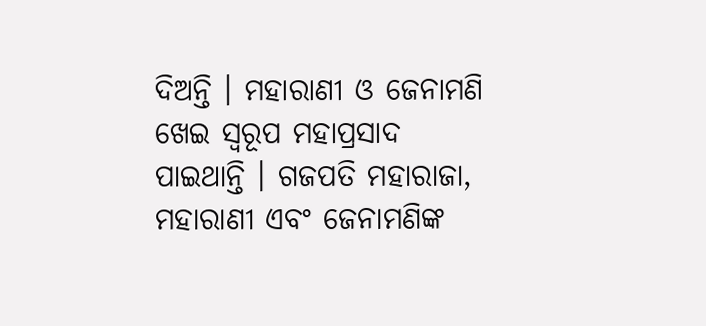ଦିଅନ୍ତି । ମହାରାଣୀ ଓ ଜେନାମଣି ଖେଇ ସ୍ୱରୂପ ମହାପ୍ରସାଦ ପାଇଥାନ୍ତି । ଗଜପତି ମହାରାଜା, ମହାରାଣୀ ଏବଂ ଜେନାମଣିଙ୍କ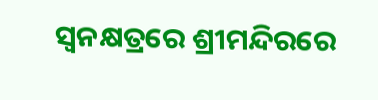ସ୍ୱନକ୍ଷତ୍ରରେ ଶ୍ରୀମନ୍ଦିରରେ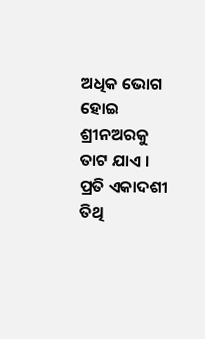ଅଧିକ ଭୋଗ ହୋଇ ଶ୍ରୀନଅରକୁ ତାଟ ଯାଏ । ପ୍ରତି ଏକାଦଶୀ ତିଥି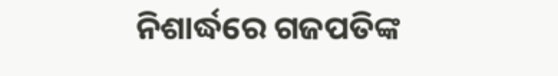ନିଶାର୍ଦ୍ଧରେ ଗଜପତିଙ୍କ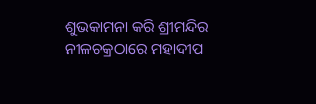ଶୁଭକାମନା କରି ଶ୍ରୀମନ୍ଦିର ନୀଳଚକ୍ରଠାରେ ମହାଦୀପ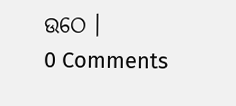ଉଠେ ।
0 Comments